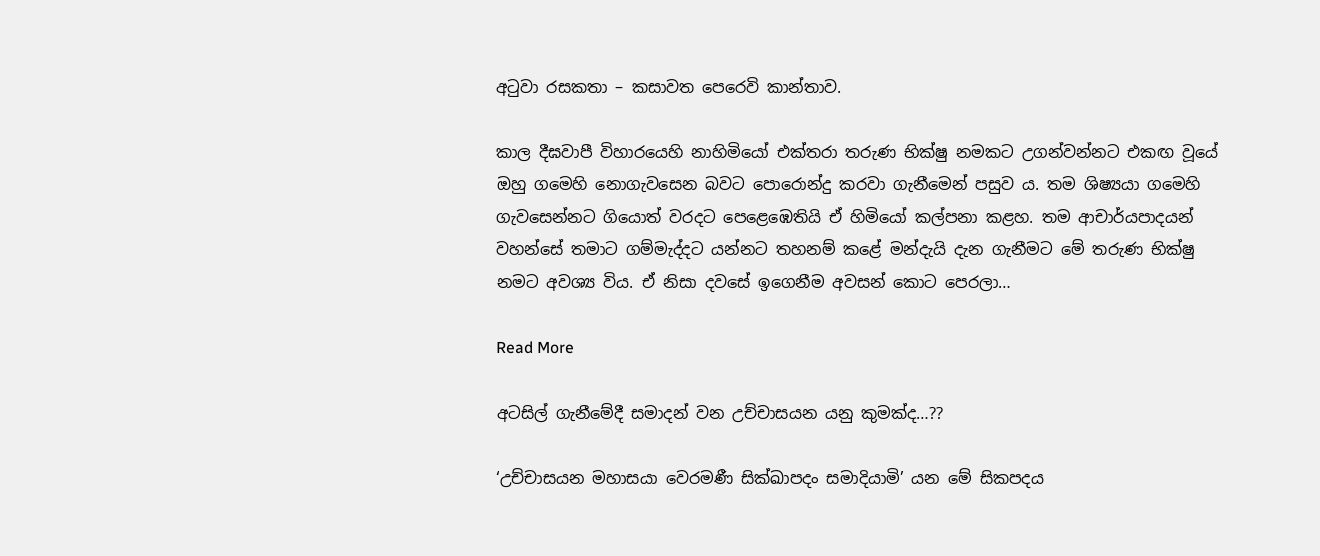අටුවා රසකතා – කසාවත පෙරෙවි කාන්තාව.

කාල දීඝවාපී විහාරයෙහි නාහිමියෝ එක්තරා තරුණ භික්ෂු නමකට උගන්වන්නට එකඟ වූයේ ඔහු ගමෙහි නොගැවසෙන බවට පොරොන්දු කරවා ගැනීමෙන් පසුව ය. තම ශිෂ්‍යයා ගමෙහි ගැවසෙන්නට ගියොත් වරදට පෙළෙඹෙතියි ඒ හිමියෝ කල්පනා කළහ. තම ආචාර්යපාදයන් වහන්සේ තමාට ගම්මැද්දට යන්නට තහනම් කළේ මන්දැයි දැන ගැනීමට මේ තරුණ භික්ෂු නමට අවශ්‍ය විය. ඒ නිසා දවසේ ඉගෙනීම අවසන් කොට පෙරලා…

Read More

අටසිල් ගැනීමේදී සමාදන් වන උච්චාසයන යනු කුමක්ද…??

‘උච්චාසයන මහාසයා වෙරමණී සික්ඛාපදං සමාදියාමි’ යන මේ සිකපදය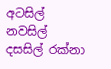අටසිල් නවසිල් දසසිල් රක්නා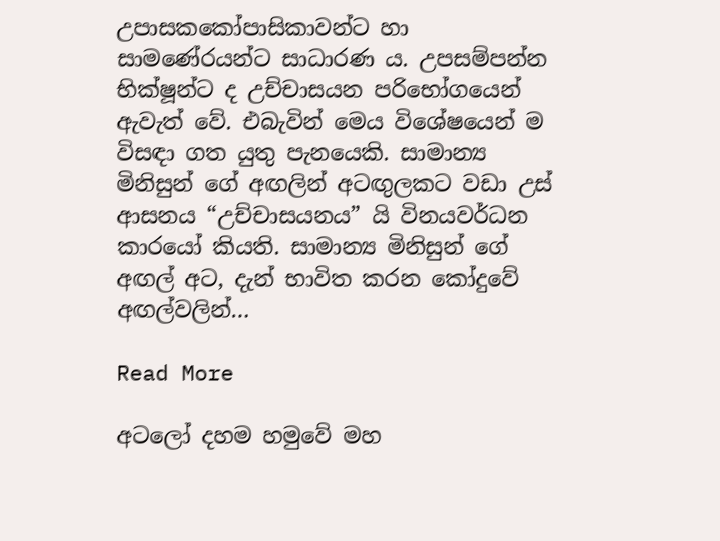උපාසකකෝපාසිකාවන්ට හා සාමණේරයන්ට සාධාරණ ය. උපසම්පන්න භික්ෂූන්ට ද උච්චාසයන පරිභෝගයෙන් ඇවැත් වේ. එබැවින් මෙය විශේෂයෙන් ම විසඳා ගත යුතු පැනයෙකි. සාමාන්‍ය මිනිසුන් ගේ අඟලින් අටඟුලකට වඩා උස් ආසනය “උච්චාසයනය” යි විනයවර්ධන කාරයෝ කියති. සාමාන්‍ය මිනිසුන් ගේ අඟල් අට, දැන් භාවිත කරන කෝදුවේ අඟල්වලින්…

Read More

අටලෝ දහම හමුවේ මහ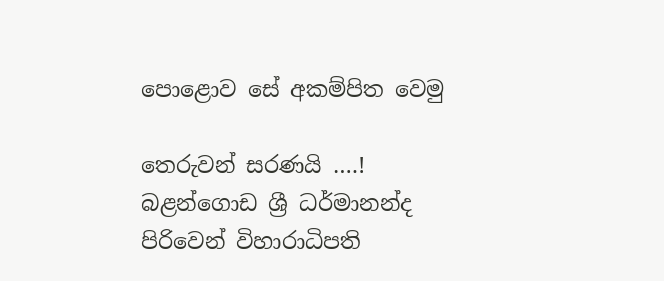පොළොව සේ අකම්පිත වෙමු

තෙරුවන් සරණයි ….! බළන්ගොඩ ශ්‍රී ධර්මානන්ද පිරිවෙන් විහාරාධිපති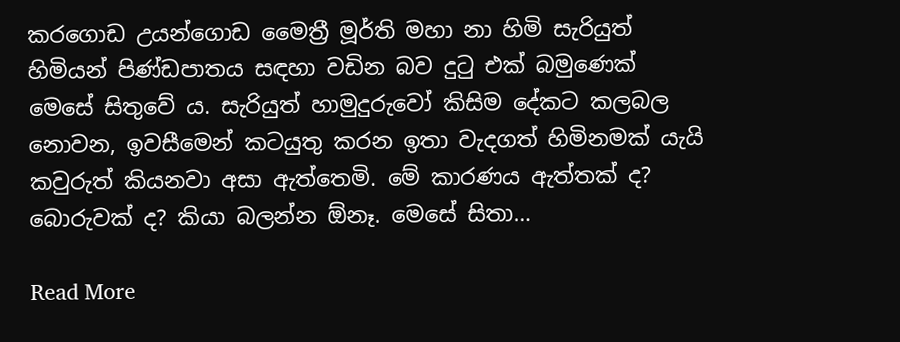කරගොඩ උයන්ගොඩ මෛත්‍රී මූර්ති මහා නා හිමි සැරියුත් හිමියන් පිණ්ඩපාතය සඳහා වඩින බව දුටු එක් බමුණෙක් මෙසේ සිතුවේ ය. සැරියුත් හාමුදුරුවෝ කිසිම දේකට කලබල නොවන, ඉවසීමෙන් කටයුතු කරන ඉතා වැදගත් හිමිනමක් යැයි කවුරුත් කියනවා අසා ඇත්තෙමි. මේ කාරණය ඇත්තක් ද? බොරුවක් ද? කියා බලන්න ඕනෑ. මෙසේ සිතා…

Read More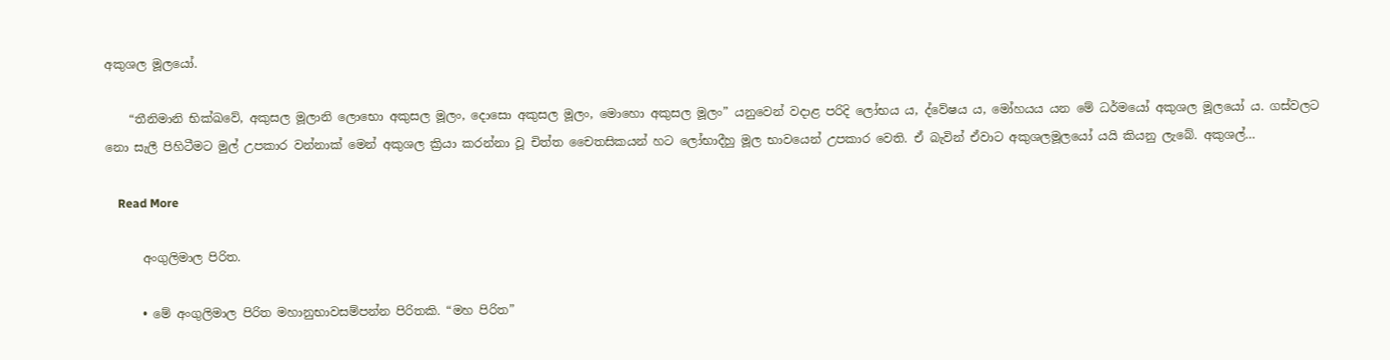අකුශල මූලයෝ.

    “තීනිමානි භික්ඛවේ, අකුසල මූලානි ලොභො අකුසල මූලං, දොසො අකුසල මූලං, මොහො අකුසල මූලං” යනුවෙන් වදාළ පරිදි ලෝභය ය, ද්වේෂය ය, මෝහයය යන මේ ධර්මයෝ අකුශල මූලයෝ ය. ගස්වලට නො සැලී පිහිටීමට මුල් උපකාර වන්නාක් මෙන් අකුශල ක්‍රියා කරන්නා වූ චිත්ත චෛතසිකයන් හට ලෝභාදීහු මූල භාවයෙන් උපකාර වෙති. ඒ බැවින් ඒවාට අකුශලමූලයෝ යයි කියනු ලැබේ. අකුශල්…

    Read More

      අංගුලිමාල පිරිත.

      • මේ අංගුලිමාල පිරිත මහානුභාවසම්පන්න පිරිතකි. “මහ පිරිත”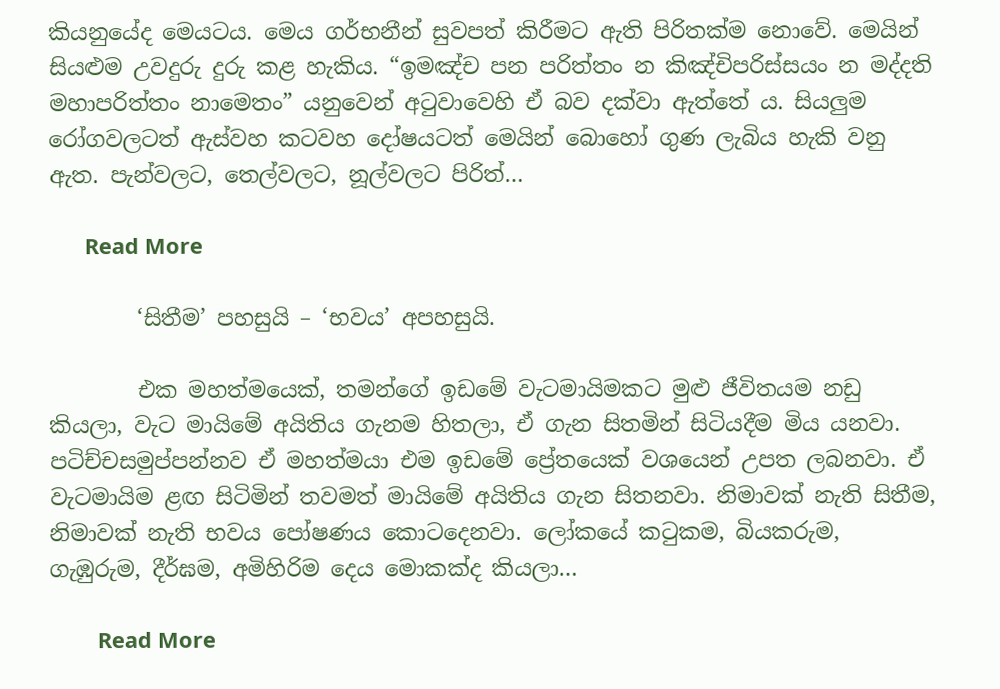කියනුයේද මෙයටය. මෙය ගර්භනීන් සුවපත් කිරීමට ඇති පිරිතක්ම නොවේ. මෙයින් සියළුම උවදුරු දුරු කළ හැකිය. “ඉමඤ්ච පන පරිත්තං න කිඤ්චිපරිස්සයං න මද්දති මහාපරිත්තං නාමෙතං” යනුවෙන් අටුවාවෙහි ඒ බව දක්වා ඇත්තේ ය. සියලුම රෝගවලටත් ඇස්වහ කටවහ දෝෂයටත් මෙයින් බොහෝ ගුණ ලැබිය හැකි වනු ඇත. පැන්වලට, තෙල්වලට, නූල්වලට පිරිත්…

      Read More

        ‘සිතීම’ පහසුයි – ‘භවය’ අපහසුයි.

        එක මහත්මයෙක්‌, තමන්ගේ ඉඩමේ වැටමායිමකට මුළු ජීවිතයම නඩු කියලා, වැට මායිමේ අයිතිය ගැනම හිතලා, ඒ ගැන සිතමින් සිටියදීම මිය යනවා. පටිච්චසමුප්පන්නව ඒ මහත්මයා එම ඉඩමේ ප්‍රේතයෙක්‌ වශයෙන් උපත ලබනවා. ඒ වැටමායිම ළඟ සිටිමින් තවමත් මායිමේ අයිතිය ගැන සිතනවා. නිමාවක්‌ නැති සිතීම, නිමාවක්‌ නැති භවය පෝෂණය කොටදෙනවා. ලෝකයේ කටුකම, බියකරුම, ගැඹුරුම, දීර්ඝම, අමිහිරිම දෙය මොකක්‌ද කියලා…

        Read More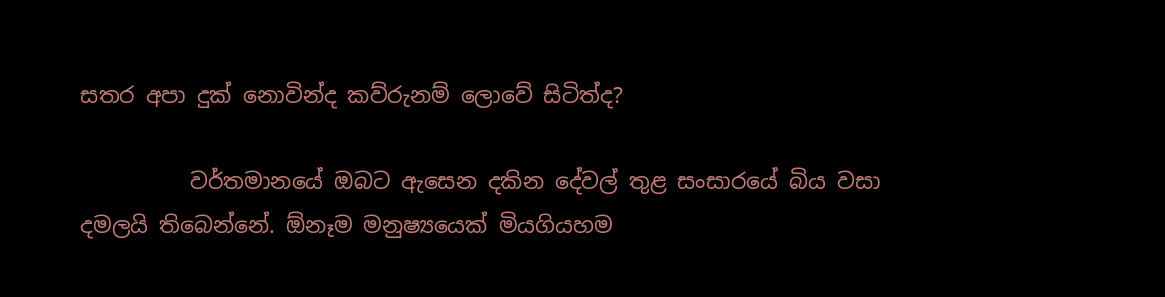සතර අපා දුක්‌ නොවින්ද කව්රුනම් ලොවේ සිටිත්ද?

          වර්තමානයේ ඔබට ඇසෙන දකින දේවල් තුළ සංසාරයේ බිය වසා දමලයි තිබෙන්නේ. ඕනෑම මනුෂ්‍යයෙක්‌ මියගියහම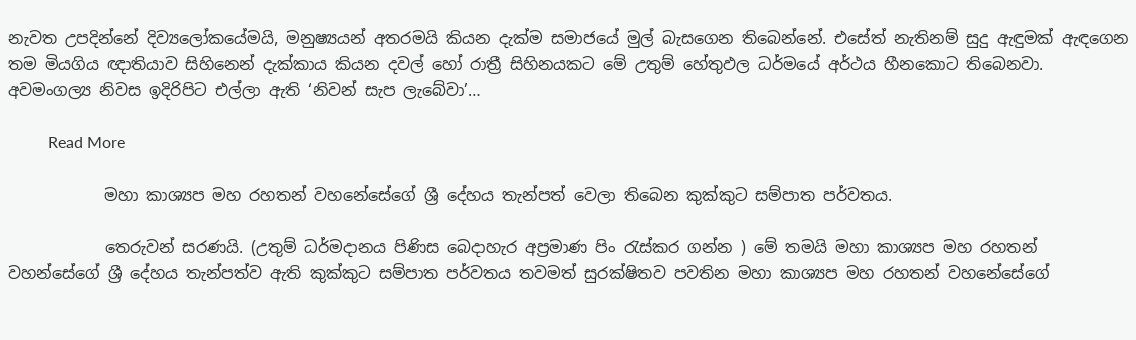නැවත උපදින්නේ දිව්‍යලෝකයේමයි, මනුෂ්‍යයන් අතරමයි කියන දැක්‌ම සමාජයේ මුල් බැසගෙන තිබෙන්නේ. එසේත් නැතිනම් සුදු ඇඳුමක්‌ ඇඳගෙන තම මියගිය ඥාතියාව සිහිනෙන් දැක්‌කාය කියන දවල් හෝ රාත්‍රී සිහිනයකට මේ උතුම් හේතුඵල ධර්මයේ අර්ථය හීනකොට තිබෙනවා. අවමංගල්‍ය නිවස ඉදිරිපිට එල්ලා ඇති ‘නිවන් සැප ලැබේවා’…

          Read More

            මහා කාශ්‍යප මහ රහතන් වහනේසේගේ ශ්‍රී දේහය තැන්පත් වෙලා තිබෙන කුක්කුට සම්පාත පර්වතය.

            තෙරුවන් සරණයි. (උතුම් ධර්මදානය පිණිස බෙදාහැර අප්‍රමාණ පිං රැස්කර ගන්න ) මේ තමයි මහා කාශ්‍යප මහ රහතන් වහන්සේගේ ශ්‍රී දේහය තැන්පත්ව ඇති කුක්කුට සම්පාත පර්වතය තවමත් සුරක්ෂිතව පවතින මහා කාශ්‍යප මහ රහතන් වහනේසේගේ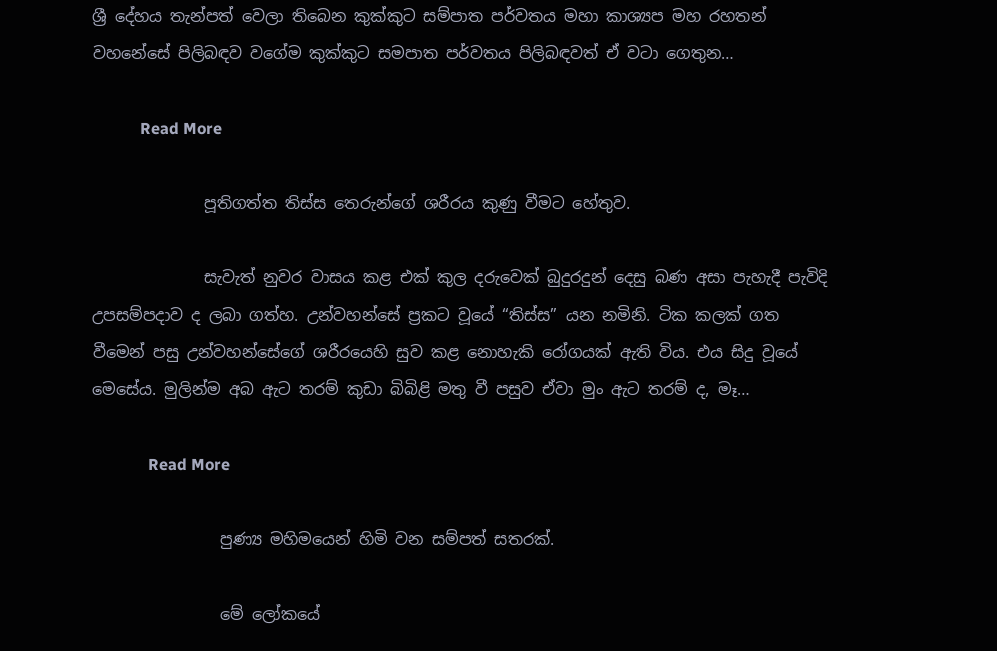ශ්‍රී දේහය තැන්පත් වෙලා තිබෙන කුක්කුට සම්පාත පර්වතය මහා කාශ්‍යප මහ රහතන් වහනේසේ පිලිබඳව වගේම කුක්කුට සමපාත පර්වතය පිලිබඳවත් ඒ වටා ගෙතුන…

            Read More

              පූතිගත්ත තිස්ස තෙරුන්ගේ ශරීරය කුණු වීමට හේතුව.

              සැවැත් නුවර වාසය කළ එක් කුල දරුවෙක් බුදුරදුන් දෙසු බණ අසා පැහැදී පැවිදි උපසම්පදාව ද ලබා ගත්හ. උන්වහන්සේ ප්‍රකට වූයේ “තිස්ස” යන නමිනි. ටික කලක් ගත වීමෙන් පසු උන්වහන්සේගේ ශරීරයෙහි සුව කළ නොහැකි රෝගයක් ඇති විය. එය සිදු වූයේ මෙසේය. මුලින්ම අබ ඇට තරම් කුඩා බිබිළි මතු වී පසුව ඒවා මුං ඇට තරම් ද, මෑ…

              Read More

                පුණ්‍ය මහිමයෙන් හිමි වන සම්පත් සතරක්.

                මේ ලෝකයේ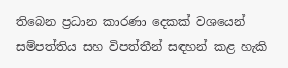තිබෙන ප්‍රධාන කාරණා දෙකක් වශයෙන් සම්පත්තිය සහ විපත්තීන් සඳහන් කළ හැකි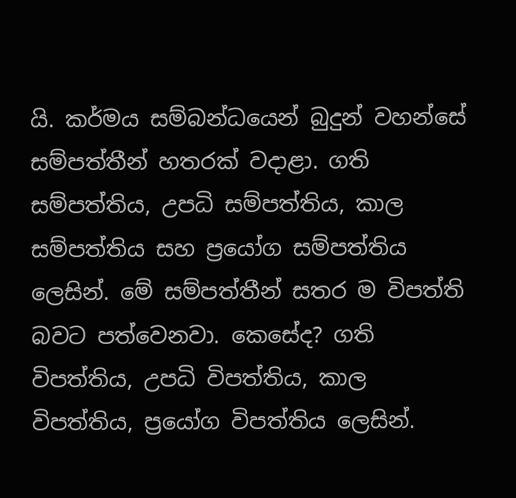යි. කර්මය සම්බන්ධයෙන් බුදුන් වහන්සේ සම්පත්තීන් හතරක් වදාළා. ගති සම්පත්තිය, උපධි සම්පත්තිය, කාල සම්පත්තිය සහ ප්‍රයෝග සම්පත්තිය ලෙසින්. මේ සම්පත්තීන් සතර ම විපත්ති බවට පත්වෙනවා. කෙසේද? ගති විපත්තිය, උපධි විපත්තිය, කාල විපත්තිය, ප්‍රයෝග විපත්තිය ලෙසින්.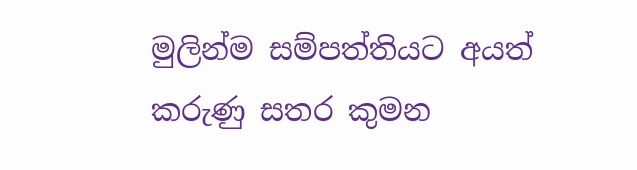මුලින්ම සම්පත්තියට අයත් කරුණු සතර කුමන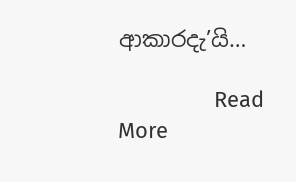ආකාරදැ’යි…

                Read More